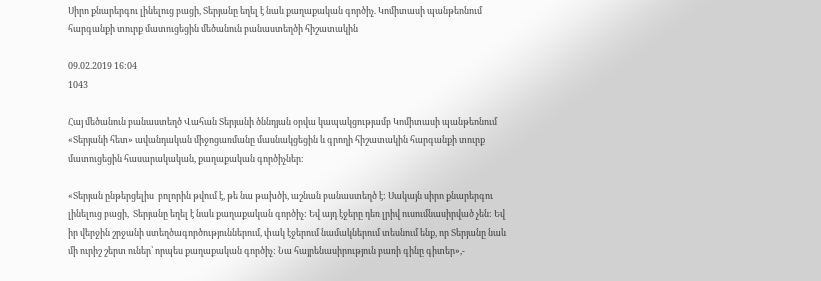Սիրո քնարերգու լինելուց բացի, Տերյանը եղել է նաև քաղաքական գործիչ. Կոմիտասի պանթեոնում հարգանքի տուրք մատուցեցին մեծանուն բանաստեղծի հիշատակին

09.02.2019 16:04
1043

Հայ մեծանուն բանաստեղծ Վահան Տերյանի ծննդյան օրվա կապակցությամբ Կոմիտասի պանթեոնում «Տերյանի հետ» ավանդական միջոցառմանը մասնակցեցին և գրողի հիշատակին հարգանքի տուրք մատուցեցին հասարակական, քաղաքական գործիչներ։

«Տերյան ընթերցելիս  բոլորին թվում է, թե նա թախծի, աշնան բանաստեղծ է: Սակայն սիրո քնարերգու լինելուց բացի,  Տերյանը եղել է նաև քաղաքական գործիչ: Եվ այդ էջերը դեռ լրիվ ուսումնասիրված չեն: Եվ իր վերջին շրջանի ստեղծագործություններում, փակ էջերում նամակներում տեսնում ենք, որ Տերյանը նաև մի ուրիշ շերտ ուներ՝ որպես քաղաքական գործիչ: Նա հայրենասիրություն բառի գինը գիտեր»,-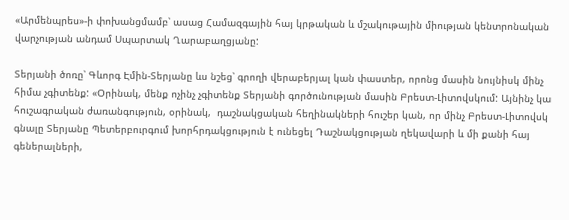«Արմենպրես»-ի փոխանցմամբ՝ ասաց Համազգային հայ կրթական և մշակութային միության կենտրոնական վարչության անդամ Սպարտակ Ղարաբաղցյանը:

Տերյանի ծոռը՝ Գևորգ Էմին-Տերյանը ևս նշեց՝ գրողի վերաբերյալ կան փաստեր, որոնց մասին նույնիսկ մինչ հիմա չգիտենք: «Օրինակ, մենք ոչինչ չգիտենք Տերյանի գործունության մասին Բրեստ-Լիտովսկում: Այնինչ կա հուշագրական ժառանգություն, օրինակ,  դաշնակցական հեղինակների հուշեր կան, որ մինչ Բրեստ-Լիտովսկ գնալը Տերյանը Պետերբուրգում խորհրդակցություն է ունեցել Դաշնակցության ղեկավարի և մի քանի հայ գեներալների,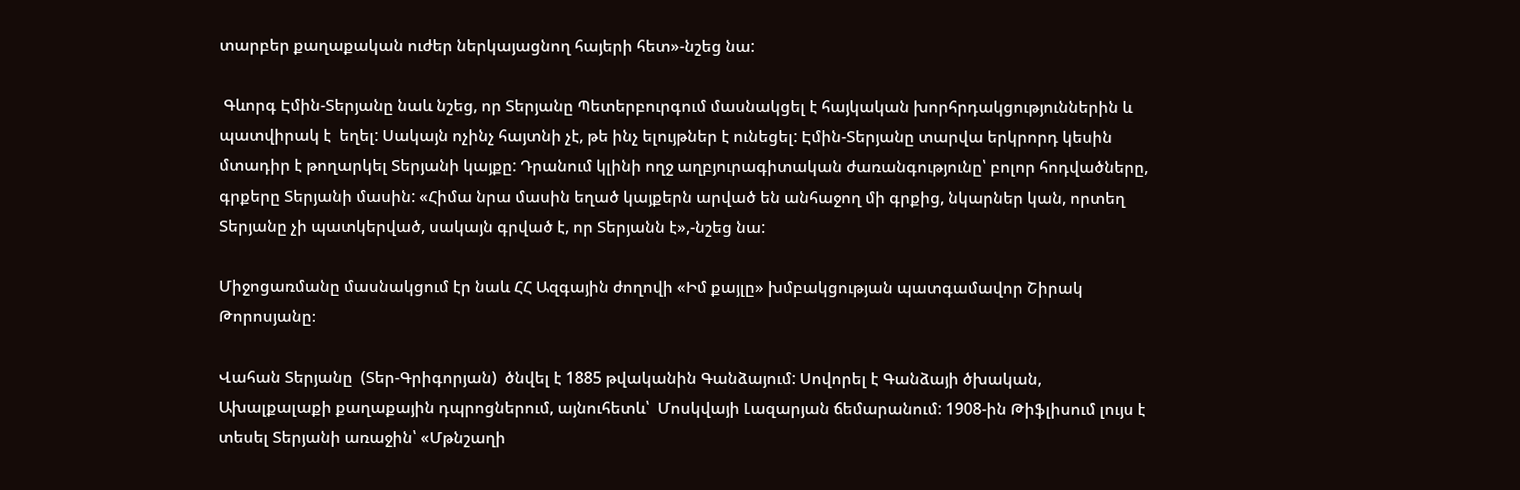տարբեր քաղաքական ուժեր ներկայացնող հայերի հետ»-նշեց նա:

 Գևորգ Էմին-Տերյանը նաև նշեց, որ Տերյանը Պետերբուրգում մասնակցել է հայկական խորհրդակցություններին և պատվիրակ է  եղել: Սակայն ոչինչ հայտնի չէ, թե ինչ ելույթներ է ունեցել: Էմին-Տերյանը տարվա երկրորդ կեսին մտադիր է թողարկել Տերյանի կայքը: Դրանում կլինի ողջ աղբյուրագիտական ժառանգությունը՝ բոլոր հոդվածները, գրքերը Տերյանի մասին: «Հիմա նրա մասին եղած կայքերն արված են անհաջող մի գրքից, նկարներ կան, որտեղ Տերյանը չի պատկերված, սակայն գրված է, որ Տերյանն է»,-նշեց նա:

Միջոցառմանը մասնակցում էր նաև ՀՀ Ազգային ժողովի «Իմ քայլը» խմբակցության պատգամավոր Շիրակ Թորոսյանը։

Վահան Տերյանը  (Տեր-Գրիգորյան)  ծնվել է 1885 թվականին Գանձայում: Սովորել է Գանձայի ծխական, Ախալքալաքի քաղաքային դպրոցներում, այնուհետև՝  Մոսկվայի Լազարյան ճեմարանում: 1908-ին Թիֆլիսում լույս է տեսել Տերյանի առաջին՝ «Մթնշաղի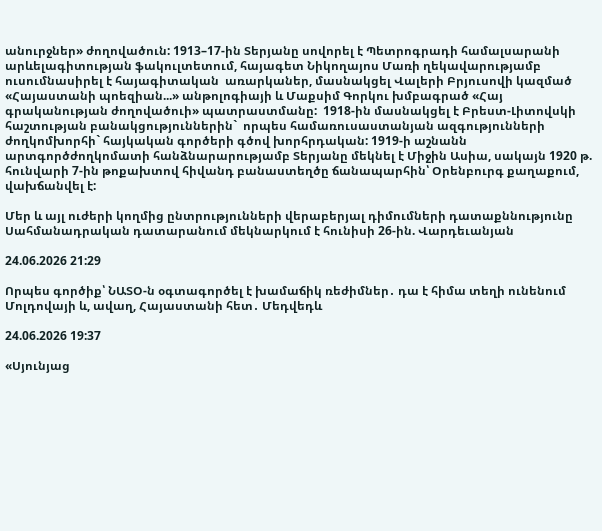անուրջներ» ժողովածուն: 1913–17-ին Տերյանը սովորել է Պետրոգրադի համալսարանի արևելագիտության ֆակուլտետում, հայագետ Նիկողայոս Մառի ղեկավարությամբ ուսումնասիրել է հայագիտական  առարկաներ, մասնակցել Վալերի Բրյուսովի կազմած «Հայաստանի պոեզիան...» անթոլոգիայի և Մաքսիմ Գորկու խմբագրած «Հայ գրականության ժողովածուի» պատրաստմանը:  1918-ին մասնակցել է Բրեստ-Լիտովսկի հաշտության բանակցություններին`  որպես համառուսաստանյան ազգությունների ժողկոմխորհի` հայկական գործերի գծով խորհրդական: 1919-ի աշնանն արտգործժողկոմատի հանձնարարությամբ Տերյանը մեկնել է Միջին Ասիա, սակայն 1920 թ. հունվարի 7-ին թոքախտով հիվանդ բանաստեղծը ճանապարհին՝ Օրենբուրգ քաղաքում, վախճանվել է:

Մեր և այլ ուժերի կողմից ընտրությունների վերաբերյալ դիմումների դատաքննությունը Սահմանադրական դատարանում մեկնարկում է հունիսի 26-ին. Վարդեւանյան

24.06.2026 21:29

Որպես գործիք՝ ՆԱՏՕ-ն օգտագործել է խամաճիկ ռեժիմներ․ դա է հիմա տեղի ունենում Մոլդովայի և, ավաղ, Հայաստանի հետ․ Մեդվեդև

24.06.2026 19:37

«Սյունյաց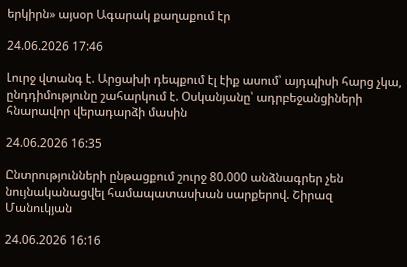երկիրն» այսօր Ագարակ քաղաքում էր

24.06.2026 17:46

Լուրջ վտանգ է. Արցախի դեպքում էլ էիք ասում՝ այդպիսի հարց չկա, ընդդիմությունը շահարկում է. Օսկանյանը՝ ադրբեջանցիների հնարավոր վերադարձի մասին

24.06.2026 16:35

Ընտրությունների ընթացքում շուրջ 80.000 անձնագրեր չեն նույնականացվել համապատասխան սարքերով. Շիրազ Մանուկյան

24.06.2026 16:16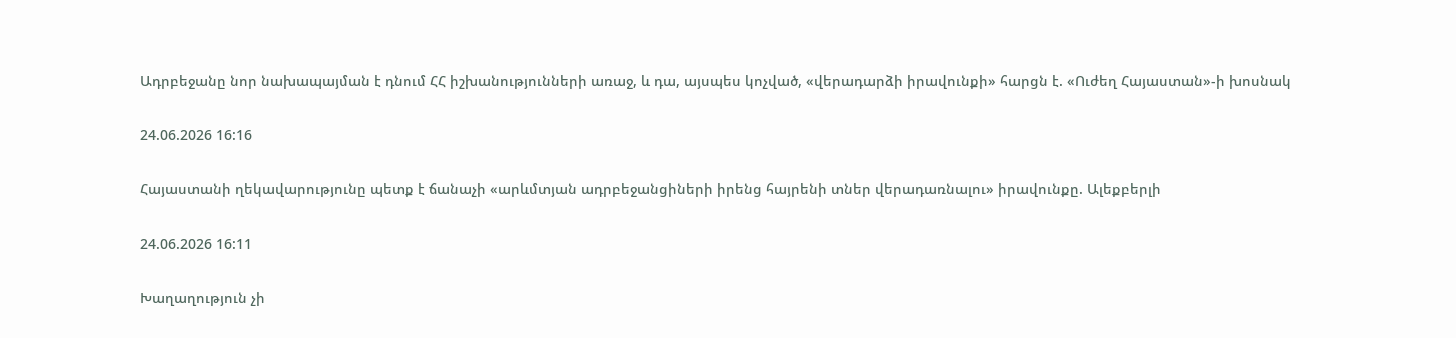Ադրբեջանը նոր նախապայման է դնում ՀՀ իշխանությունների առաջ, և դա, այսպես կոչված, «վերադարձի իրավունքի» հարցն է. «Ուժեղ Հայաստան»-ի խոսնակ

24.06.2026 16:16

Հայաստանի ղեկավարությունը պետք է ճանաչի «արևմտյան ադրբեջանցիների իրենց հայրենի տներ վերադառնալու» իրավունքը. Ալեքբերլի

24.06.2026 16:11

Խաղաղություն չի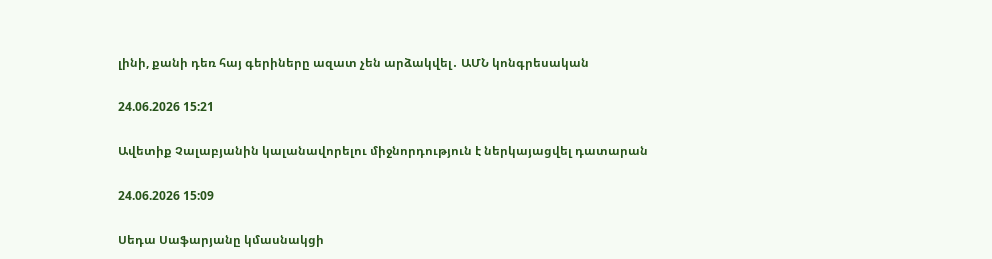լինի, քանի դեռ հայ գերիները ազատ չեն արձակվել․ ԱՄՆ կոնգրեսական

24.06.2026 15:21

Ավետիք Չալաբյանին կալանավորելու միջնորդություն է ներկայացվել դատարան

24.06.2026 15:09

Սեդա Սաֆարյանը կմասնակցի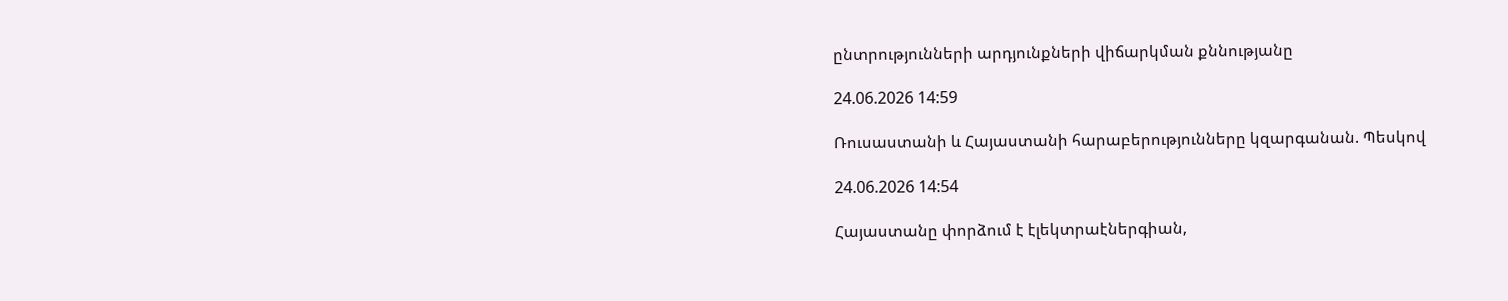ընտրությունների արդյունքների վիճարկման քննությանը

24.06.2026 14:59

Ռուսաստանի և Հայաստանի հարաբերությունները կզարգանան. Պեսկով

24.06.2026 14:54

Հայաստանը փորձում է էլեկտրաէներգիան,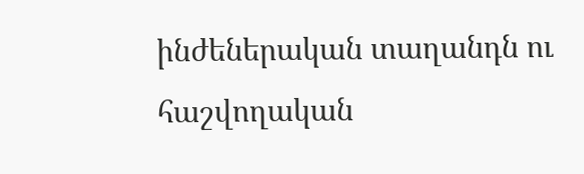ինժեներական տաղանդն ու հաշվողական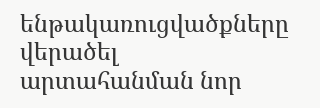ենթակառուցվածքները վերածել արտահանման նոր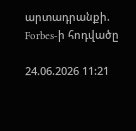արտադրանքի. Forbes-ի հոդվածը

24.06.2026 11:21